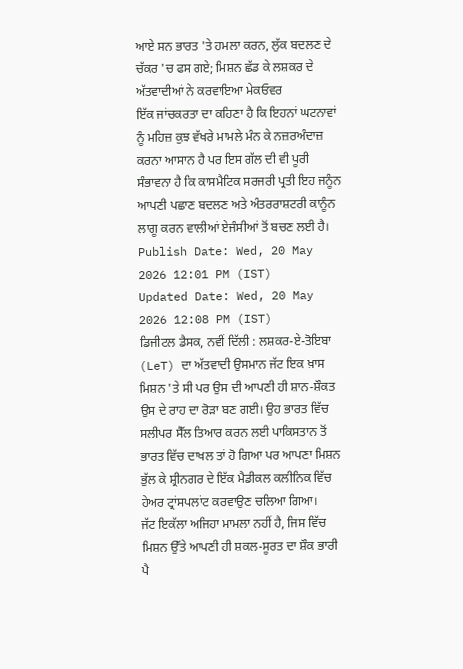ਆਏ ਸਨ ਭਾਰਤ 'ਤੇ ਹਮਲਾ ਕਰਨ, ਲੁੱਕ ਬਦਲਣ ਦੇ ਚੱਕਰ 'ਚ ਫਸ ਗਏ; ਮਿਸ਼ਨ ਛੱਡ ਕੇ ਲਸ਼ਕਰ ਦੇ ਅੱਤਵਾਦੀਆਂ ਨੇ ਕਰਵਾਇਆ ਮੇਕਓਵਰ
ਇੱਕ ਜਾਂਚਕਰਤਾ ਦਾ ਕਹਿਣਾ ਹੈ ਕਿ ਇਹਨਾਂ ਘਟਨਾਵਾਂ ਨੂੰ ਮਹਿਜ਼ ਕੁਝ ਵੱਖਰੇ ਮਾਮਲੇ ਮੰਨ ਕੇ ਨਜ਼ਰਅੰਦਾਜ਼ ਕਰਨਾ ਆਸਾਨ ਹੈ ਪਰ ਇਸ ਗੱਲ ਦੀ ਵੀ ਪੂਰੀ ਸੰਭਾਵਨਾ ਹੈ ਕਿ ਕਾਸਮੈਟਿਕ ਸਰਜਰੀ ਪ੍ਰਤੀ ਇਹ ਜਨੂੰਨ ਆਪਣੀ ਪਛਾਣ ਬਦਲਣ ਅਤੇ ਅੰਤਰਰਾਸ਼ਟਰੀ ਕਾਨੂੰਨ ਲਾਗੂ ਕਰਨ ਵਾਲੀਆਂ ਏਜੰਸੀਆਂ ਤੋਂ ਬਚਣ ਲਈ ਹੈ।
Publish Date: Wed, 20 May 2026 12:01 PM (IST)
Updated Date: Wed, 20 May 2026 12:08 PM (IST)
ਡਿਜੀਟਲ ਡੈਸਕ, ਨਵੀਂ ਦਿੱਲੀ : ਲਸ਼ਕਰ-ਏ-ਤੋਇਬਾ (LeT) ਦਾ ਅੱਤਵਾਦੀ ਉਸਮਾਨ ਜੱਟ ਇਕ ਖ਼ਾਸ ਮਿਸ਼ਨ 'ਤੇ ਸੀ ਪਰ ਉਸ ਦੀ ਆਪਣੀ ਹੀ ਸ਼ਾਨ-ਸ਼ੌਕਤ ਉਸ ਦੇ ਰਾਹ ਦਾ ਰੋੜਾ ਬਣ ਗਈ। ਉਹ ਭਾਰਤ ਵਿੱਚ ਸਲੀਪਰ ਸੈੱਲ ਤਿਆਰ ਕਰਨ ਲਈ ਪਾਕਿਸਤਾਨ ਤੋਂ ਭਾਰਤ ਵਿੱਚ ਦਾਖਲ ਤਾਂ ਹੋ ਗਿਆ ਪਰ ਆਪਣਾ ਮਿਸ਼ਨ ਭੁੱਲ ਕੇ ਸ਼੍ਰੀਨਗਰ ਦੇ ਇੱਕ ਮੈਡੀਕਲ ਕਲੀਨਿਕ ਵਿੱਚ ਹੇਅਰ ਟ੍ਰਾਂਸਪਲਾਂਟ ਕਰਵਾਉਣ ਚਲਿਆ ਗਿਆ।
ਜੱਟ ਇਕੱਲਾ ਅਜਿਹਾ ਮਾਮਲਾ ਨਹੀਂ ਹੈ, ਜਿਸ ਵਿੱਚ ਮਿਸ਼ਨ ਉੱਤੇ ਆਪਣੀ ਹੀ ਸ਼ਕਲ-ਸੂਰਤ ਦਾ ਸ਼ੌਕ ਭਾਰੀ ਪੈ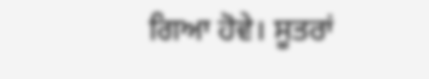ਗਿਆ ਹੋਵੇ। ਸੂਤਰਾਂ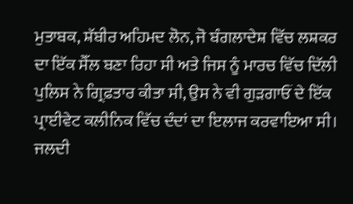ਮੁਤਾਬਕ, ਸ਼ੱਬੀਰ ਅਹਿਮਦ ਲੋਨ, ਜੋ ਬੰਗਲਾਦੇਸ਼ ਵਿੱਚ ਲਸ਼ਕਰ ਦਾ ਇੱਕ ਸੈੱਲ ਬਣਾ ਰਿਹਾ ਸੀ ਅਤੇ ਜਿਸ ਨੂੰ ਮਾਰਚ ਵਿੱਚ ਦਿੱਲੀ ਪੁਲਿਸ ਨੇ ਗ੍ਰਿਫ਼ਤਾਰ ਕੀਤਾ ਸੀ, ਉਸ ਨੇ ਵੀ ਗੁੜਗਾਓਂ ਦੇ ਇੱਕ ਪ੍ਰਾਈਵੇਟ ਕਲੀਨਿਕ ਵਿੱਚ ਦੰਦਾਂ ਦਾ ਇਲਾਜ ਕਰਵਾਇਆ ਸੀ।
ਜਲਦੀ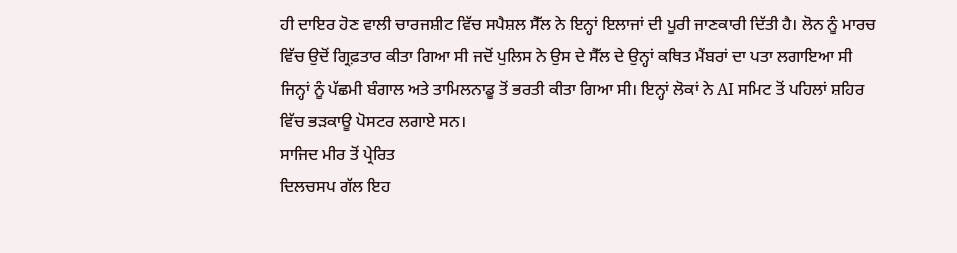ਹੀ ਦਾਇਰ ਹੋਣ ਵਾਲੀ ਚਾਰਜਸ਼ੀਟ ਵਿੱਚ ਸਪੈਸ਼ਲ ਸੈੱਲ ਨੇ ਇਨ੍ਹਾਂ ਇਲਾਜਾਂ ਦੀ ਪੂਰੀ ਜਾਣਕਾਰੀ ਦਿੱਤੀ ਹੈ। ਲੋਨ ਨੂੰ ਮਾਰਚ ਵਿੱਚ ਉਦੋਂ ਗ੍ਰਿਫ਼ਤਾਰ ਕੀਤਾ ਗਿਆ ਸੀ ਜਦੋਂ ਪੁਲਿਸ ਨੇ ਉਸ ਦੇ ਸੈੱਲ ਦੇ ਉਨ੍ਹਾਂ ਕਥਿਤ ਮੈਂਬਰਾਂ ਦਾ ਪਤਾ ਲਗਾਇਆ ਸੀ ਜਿਨ੍ਹਾਂ ਨੂੰ ਪੱਛਮੀ ਬੰਗਾਲ ਅਤੇ ਤਾਮਿਲਨਾਡੂ ਤੋਂ ਭਰਤੀ ਕੀਤਾ ਗਿਆ ਸੀ। ਇਨ੍ਹਾਂ ਲੋਕਾਂ ਨੇ AI ਸਮਿਟ ਤੋਂ ਪਹਿਲਾਂ ਸ਼ਹਿਰ ਵਿੱਚ ਭੜਕਾਊ ਪੋਸਟਰ ਲਗਾਏ ਸਨ।
ਸਾਜਿਦ ਮੀਰ ਤੋਂ ਪ੍ਰੇਰਿਤ
ਦਿਲਚਸਪ ਗੱਲ ਇਹ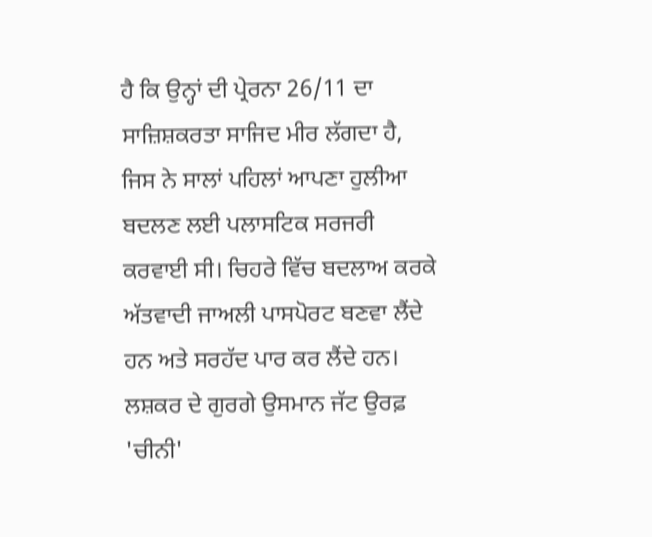ਹੈ ਕਿ ਉਨ੍ਹਾਂ ਦੀ ਪ੍ਰੇਰਨਾ 26/11 ਦਾ ਸਾਜ਼ਿਸ਼ਕਰਤਾ ਸਾਜਿਦ ਮੀਰ ਲੱਗਦਾ ਹੈ, ਜਿਸ ਨੇ ਸਾਲਾਂ ਪਹਿਲਾਂ ਆਪਣਾ ਹੁਲੀਆ ਬਦਲਣ ਲਈ ਪਲਾਸਟਿਕ ਸਰਜਰੀ ਕਰਵਾਈ ਸੀ। ਚਿਹਰੇ ਵਿੱਚ ਬਦਲਾਅ ਕਰਕੇ ਅੱਤਵਾਦੀ ਜਾਅਲੀ ਪਾਸਪੋਰਟ ਬਣਵਾ ਲੈਂਦੇ ਹਨ ਅਤੇ ਸਰਹੱਦ ਪਾਰ ਕਰ ਲੈਂਦੇ ਹਨ।
ਲਸ਼ਕਰ ਦੇ ਗੁਰਗੇ ਉਸਮਾਨ ਜੱਟ ਉਰਫ਼ 'ਚੀਨੀ'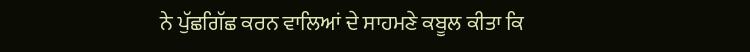ਨੇ ਪੁੱਛਗਿੱਛ ਕਰਨ ਵਾਲਿਆਂ ਦੇ ਸਾਹਮਣੇ ਕਬੂਲ ਕੀਤਾ ਕਿ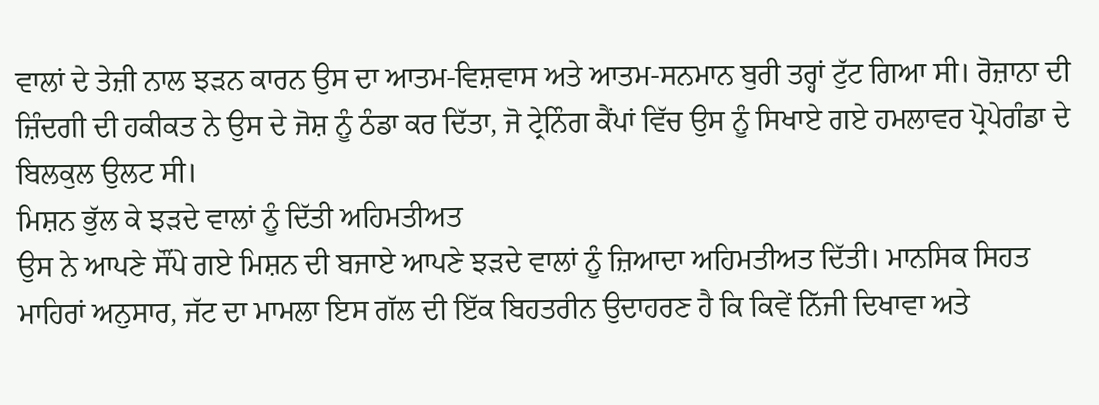ਵਾਲਾਂ ਦੇ ਤੇਜ਼ੀ ਨਾਲ ਝੜਨ ਕਾਰਨ ਉਸ ਦਾ ਆਤਮ-ਵਿਸ਼ਵਾਸ ਅਤੇ ਆਤਮ-ਸਨਮਾਨ ਬੁਰੀ ਤਰ੍ਹਾਂ ਟੁੱਟ ਗਿਆ ਸੀ। ਰੋਜ਼ਾਨਾ ਦੀ ਜ਼ਿੰਦਗੀ ਦੀ ਹਕੀਕਤ ਨੇ ਉਸ ਦੇ ਜੋਸ਼ ਨੂੰ ਠੰਡਾ ਕਰ ਦਿੱਤਾ, ਜੋ ਟ੍ਰੇਨਿੰਗ ਕੈਂਪਾਂ ਵਿੱਚ ਉਸ ਨੂੰ ਸਿਖਾਏ ਗਏ ਹਮਲਾਵਰ ਪ੍ਰੋਪੇਗੰਡਾ ਦੇ ਬਿਲਕੁਲ ਉਲਟ ਸੀ।
ਮਿਸ਼ਨ ਭੁੱਲ ਕੇ ਝੜਦੇ ਵਾਲਾਂ ਨੂੰ ਦਿੱਤੀ ਅਹਿਮਤੀਅਤ
ਉਸ ਨੇ ਆਪਣੇ ਸੌਂਪੇ ਗਏ ਮਿਸ਼ਨ ਦੀ ਬਜਾਏ ਆਪਣੇ ਝੜਦੇ ਵਾਲਾਂ ਨੂੰ ਜ਼ਿਆਦਾ ਅਹਿਮਤੀਅਤ ਦਿੱਤੀ। ਮਾਨਸਿਕ ਸਿਹਤ ਮਾਹਿਰਾਂ ਅਨੁਸਾਰ, ਜੱਟ ਦਾ ਮਾਮਲਾ ਇਸ ਗੱਲ ਦੀ ਇੱਕ ਬਿਹਤਰੀਨ ਉਦਾਹਰਣ ਹੈ ਕਿ ਕਿਵੇਂ ਨਿੱਜੀ ਦਿਖਾਵਾ ਅਤੇ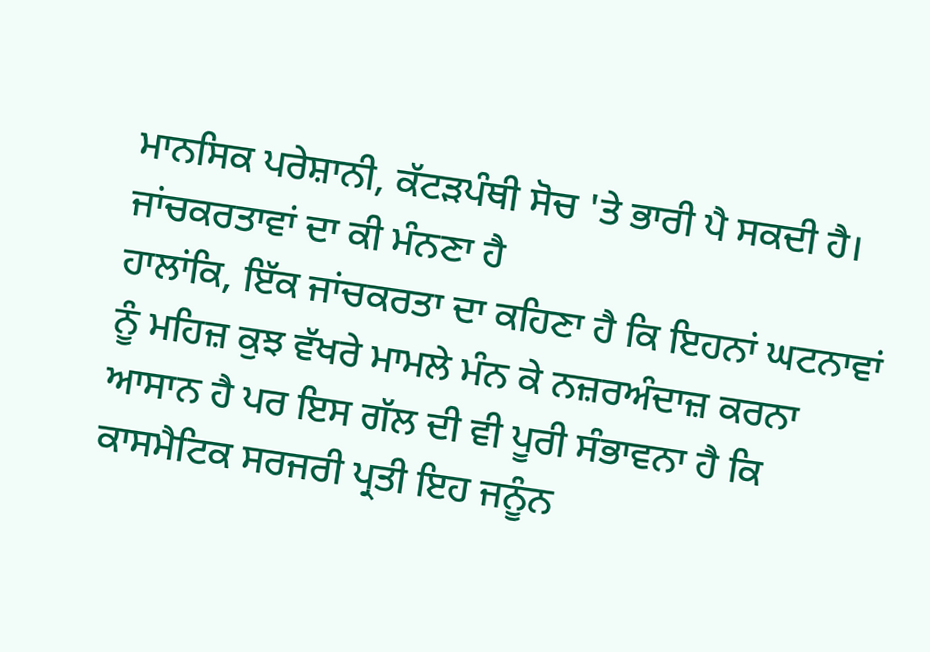ਮਾਨਸਿਕ ਪਰੇਸ਼ਾਨੀ, ਕੱਟੜਪੰਥੀ ਸੋਚ 'ਤੇ ਭਾਰੀ ਪੈ ਸਕਦੀ ਹੈ।
ਜਾਂਚਕਰਤਾਵਾਂ ਦਾ ਕੀ ਮੰਨਣਾ ਹੈ
ਹਾਲਾਂਕਿ, ਇੱਕ ਜਾਂਚਕਰਤਾ ਦਾ ਕਹਿਣਾ ਹੈ ਕਿ ਇਹਨਾਂ ਘਟਨਾਵਾਂ ਨੂੰ ਮਹਿਜ਼ ਕੁਝ ਵੱਖਰੇ ਮਾਮਲੇ ਮੰਨ ਕੇ ਨਜ਼ਰਅੰਦਾਜ਼ ਕਰਨਾ ਆਸਾਨ ਹੈ ਪਰ ਇਸ ਗੱਲ ਦੀ ਵੀ ਪੂਰੀ ਸੰਭਾਵਨਾ ਹੈ ਕਿ ਕਾਸਮੈਟਿਕ ਸਰਜਰੀ ਪ੍ਰਤੀ ਇਹ ਜਨੂੰਨ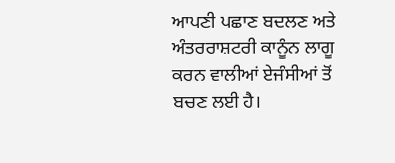ਆਪਣੀ ਪਛਾਣ ਬਦਲਣ ਅਤੇ ਅੰਤਰਰਾਸ਼ਟਰੀ ਕਾਨੂੰਨ ਲਾਗੂ ਕਰਨ ਵਾਲੀਆਂ ਏਜੰਸੀਆਂ ਤੋਂ ਬਚਣ ਲਈ ਹੈ।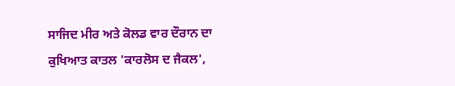ਸਾਜਿਦ ਮੀਰ ਅਤੇ ਕੋਲਡ ਵਾਰ ਦੌਰਾਨ ਦਾ ਕੁਖਿਆਤ ਕਾਤਲ 'ਕਾਰਲੋਸ ਦ ਜੈਕਲ',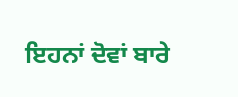ਇਹਨਾਂ ਦੋਵਾਂ ਬਾਰੇ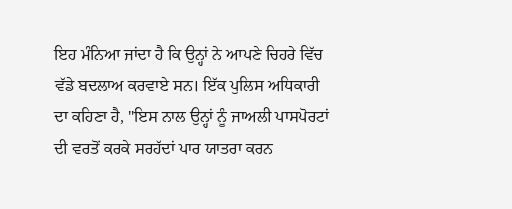ਇਹ ਮੰਨਿਆ ਜਾਂਦਾ ਹੈ ਕਿ ਉਨ੍ਹਾਂ ਨੇ ਆਪਣੇ ਚਿਹਰੇ ਵਿੱਚ ਵੱਡੇ ਬਦਲਾਅ ਕਰਵਾਏ ਸਨ। ਇੱਕ ਪੁਲਿਸ ਅਧਿਕਾਰੀ ਦਾ ਕਹਿਣਾ ਹੈ, "ਇਸ ਨਾਲ ਉਨ੍ਹਾਂ ਨੂੰ ਜਾਅਲੀ ਪਾਸਪੋਰਟਾਂ ਦੀ ਵਰਤੋਂ ਕਰਕੇ ਸਰਹੱਦਾਂ ਪਾਰ ਯਾਤਰਾ ਕਰਨ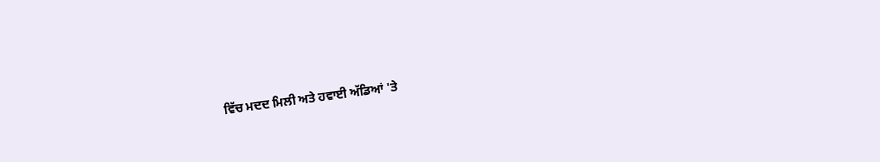ਵਿੱਚ ਮਦਦ ਮਿਲੀ ਅਤੇ ਹਵਾਈ ਅੱਡਿਆਂ 'ਤੇ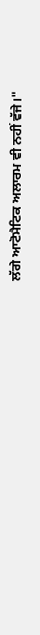ਲੱਗੇ ਆਟੋਮੈਟਿਕ ਅਲਾਰਮ ਵੀ ਨਹੀਂ ਵੱਜੇ।"